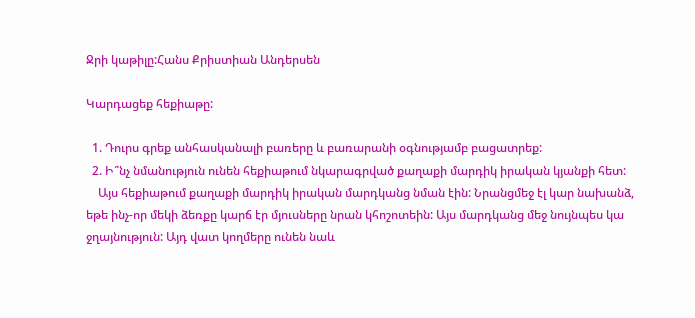Ջրի կաթիլը:Հանս Քրիստիան Անդերսեն

Կարդացեք հեքիաթը:

  1. Դուրս գրեք անհասկանալի բառերը և բառարանի օգնությամբ բացատրեք:
  2. Ի՞նչ նմանություն ունեն հեքիաթում նկարագրված քաղաքի մարդիկ իրական կյանքի հետ:
    Այս հեքիաթում քաղաքի մարդիկ իրական մարդկանց նման էին: Նրանցմեջ էլ կար նախանձ, եթե ինչ-որ մեկի ձեռքը կարճ էր մյուսները նրան կհոշոտեին: Այս մարդկանց մեջ նույնպես կա ջղայնություն: Այդ վատ կողմերը ունեն նաև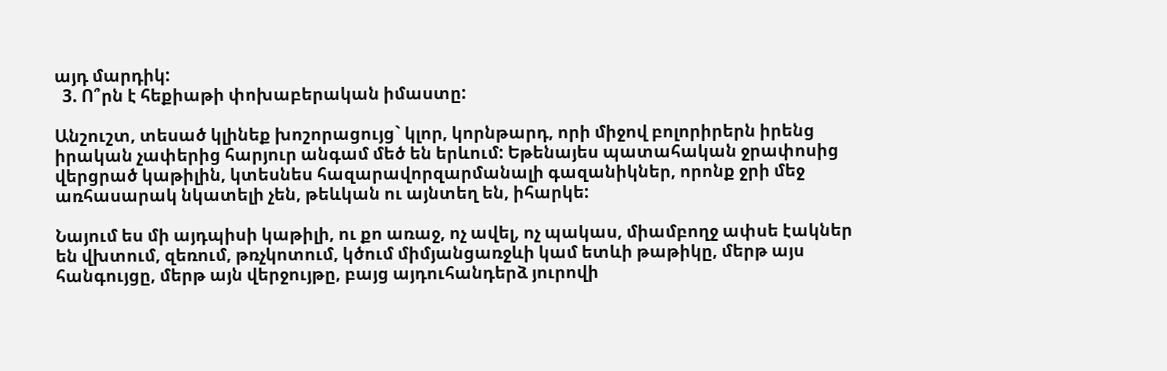այդ մարդիկ:
  3. Ո՞րն է հեքիաթի փոխաբերական իմաստը:

Անշուշտ, տեսած կլինեք խոշորացույց` կլոր, կորնթարդ, որի միջով բոլորիրերն իրենց իրական չափերից հարյուր անգամ մեծ են երևում: Եթենայես պատահական ջրափոսից վերցրած կաթիլին, կտեսնես հազարավորզարմանալի գազանիկներ, որոնք ջրի մեջ առհասարակ նկատելի չեն, թեևկան ու այնտեղ են, իհարկե:

Նայում ես մի այդպիսի կաթիլի, ու քո առաջ, ոչ ավել, ոչ պակաս, միամբողջ ափսե էակներ են վխտում, զեռում, թռչկոտում, կծում միմյանցառջևի կամ ետևի թաթիկը, մերթ այս հանգույցը, մերթ այն վերջույթը, բայց այդուհանդերձ յուրովի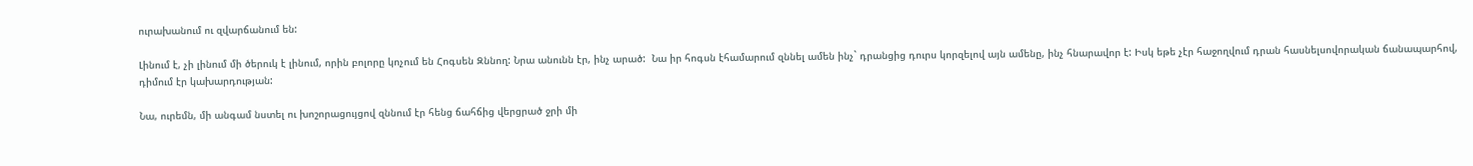ուրախանում ու զվարճանում են:

Լինում է, չի լինում մի ծերուկ է լինում, որին բոլորը կոչում են Հոգսեն Զննող: Նրա անունն էր, ինչ արած:  Նա իր հոգսն էհամարում զննել ամեն ինչ` դրանցից դուրս կորզելով այն ամենը, ինչ հնարավոր է: Իսկ եթե չէր հաջողվում դրան հասնելսովորական ճանապարհով, դիմում էր կախարդության:

Նա, ուրեմն, մի անգամ նստել ու խոշորացույցով զննում էր հենց ճահճից վերցրած ջրի մի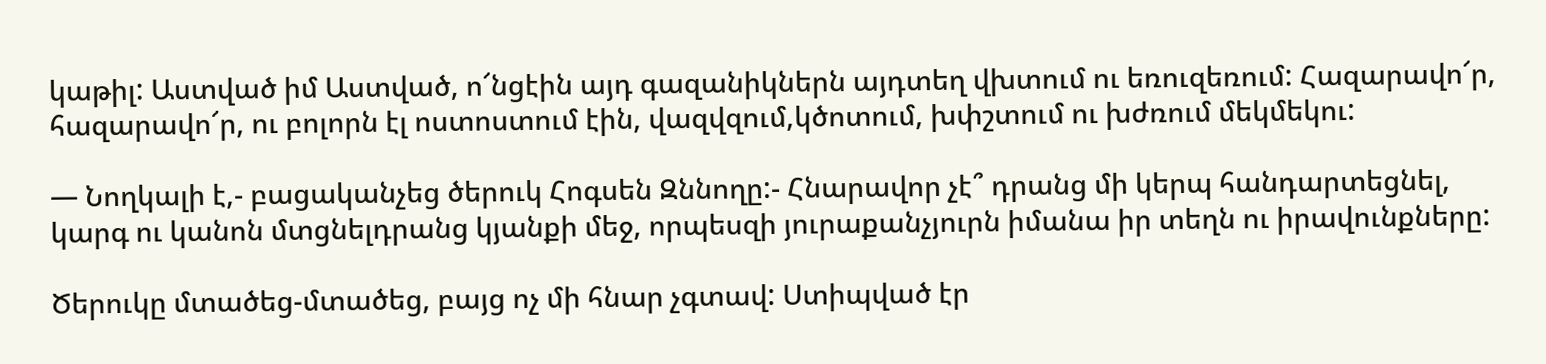կաթիլ: Աստված իմ Աստված, ո՜նցէին այդ գազանիկներն այդտեղ վխտում ու եռուզեռում: Հազարավո՜ր, հազարավո՜ր, ու բոլորն էլ ոստոստում էին, վազվզում,կծոտում, խփշտում ու խժռում մեկմեկու:

— Նողկալի է,- բացականչեց ծերուկ Հոգսեն Զննողը:- Հնարավոր չէ՞ դրանց մի կերպ հանդարտեցնել, կարգ ու կանոն մտցնելդրանց կյանքի մեջ, որպեսզի յուրաքանչյուրն իմանա իր տեղն ու իրավունքները:

Ծերուկը մտածեց-մտածեց, բայց ոչ մի հնար չգտավ: Ստիպված էր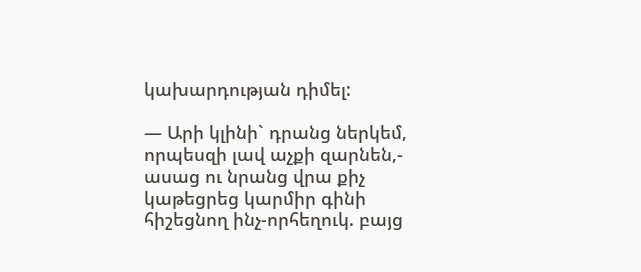կախարդության դիմել:

— Արի կլինի` դրանց ներկեմ, որպեսզի լավ աչքի զարնեն,- ասաց ու նրանց վրա քիչ կաթեցրեց կարմիր գինի հիշեցնող ինչ-որհեղուկ. բայց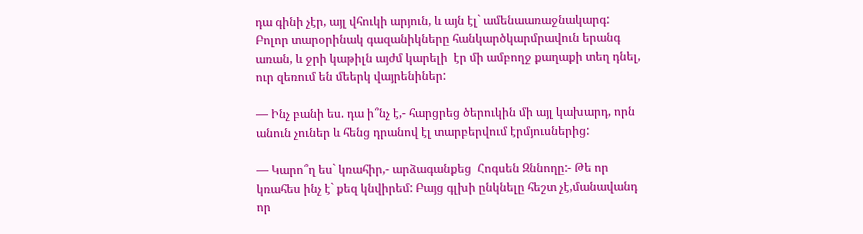դա գինի չէր, այլ վհուկի արյուն, և այն էլ` ամենաառաջնակարգ: Բոլոր տարօրինակ գազանիկները հանկարծկարմրավուն երանգ առան, և ջրի կաթիլն այժմ կարելի  էր մի ամբողջ քաղաքի տեղ դնել, ուր զեռում են մեերկ վայրենիներ:

— Ինչ բանի ես. դա ի՞նչ է,- հարցրեց ծերուկին մի այլ կախարդ, որն անուն չուներ և հենց դրանով էլ տարբերվում էրմյուսներից:

— Կարո՞ղ ես` կռահիր,- արձագանքեց  Հոգսեն Զննողը:- Թե որ կռահես ինչ է` քեզ կնվիրեմ: Բայց գլխի ընկնելը հեշտ չէ,մանավանդ որ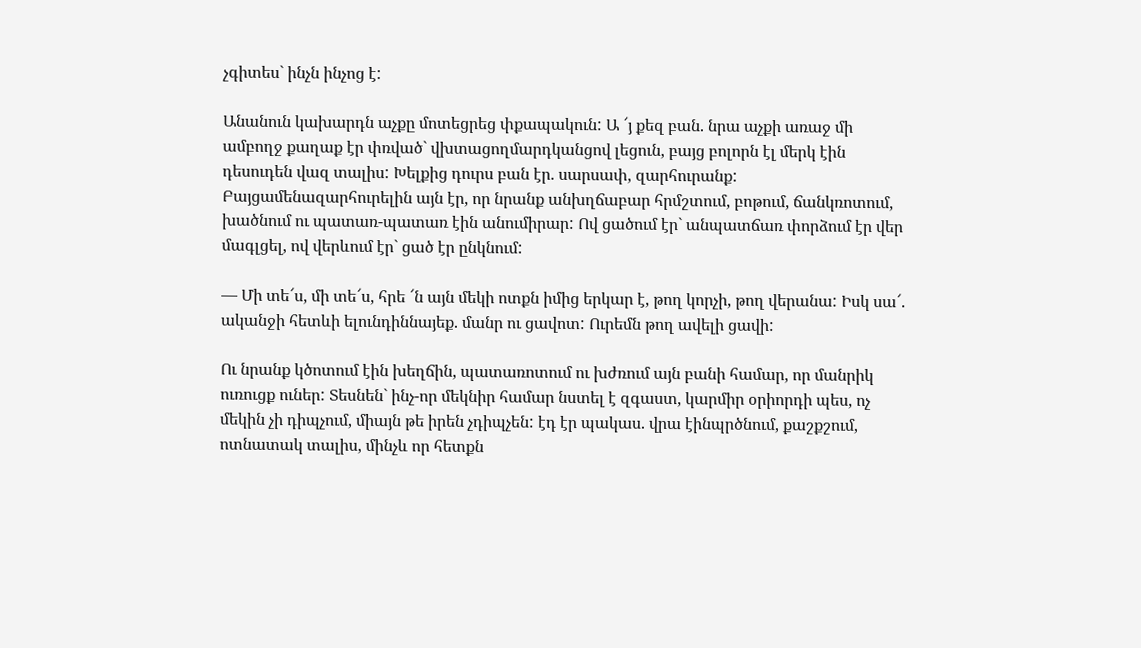չգիտես` ինչն ինչոց է:

Անանուն կախարդն աչքը մոտեցրեց փքապակուն: Ա ՜յ քեզ բան. նրա աչքի առաջ մի ամբողջ քաղաք էր փռված` վխտացողմարդկանցով լեցուն, բայց բոլորն էլ մերկ էին դեսուդեն վազ տալիս: Խելքից դուրս բան էր. սարսափ, զարհուրանք: Բայցամենազարհուրելին այն էր, որ նրանք անխղճաբար հրմշտում, բոթում, ճանկռոտում, խածնում ու պատառ-պատառ էին անումիրար: Ով ցածում էր` անպատճառ փորձում էր վեր մագլցել, ով վերևում էր` ցած էր ընկնում:

— Մի տե՜ս, մի տե՜ս, հրե ՜ն այն մեկի ոտքն իմից երկար է, թող կորչի, թող վերանա: Իսկ սա՜. ականջի հետևի ելունդիննայեք. մանր ու ցավոտ: Ուրեմն թող ավելի ցավի:

Ու նրանք կծոտում էին խեղճին, պատառոտում ու խժռում այն բանի համար, որ մանրիկ ուռուցք ուներ: Տեսնեն` ինչ-որ մեկնիր համար նստել է զգաստ, կարմիր օրիորդի պես, ոչ մեկին չի դիպչում, միայն թե իրեն չդիպչեն: էդ էր պակաս. վրա էինպրծնում, քաշքշում, ոտնատակ տալիս, մինչև որ հետքն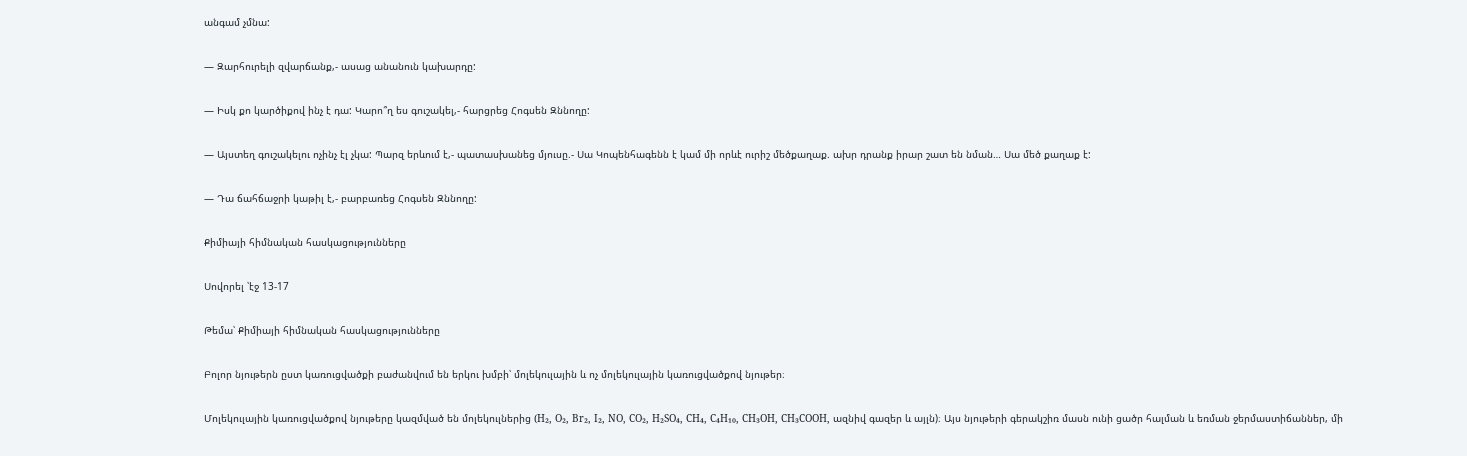անգամ չմնա:

— Զարհուրելի զվարճանք,- ասաց անանուն կախարդը:

— Իսկ քո կարծիքով ինչ է դա: Կարո՞ղ ես գուշակել,- հարցրեց Հոգսեն Զննողը:

— Այստեղ գուշակելու ոչինչ էլ չկա: Պարզ երևում է,- պատասխանեց մյուսը.- Սա Կոպենհագենն է կամ մի որևէ ուրիշ մեծքաղաք. ախր դրանք իրար շատ են նման… Սա մեծ քաղաք է:

— Դա ճահճաջրի կաթիլ է,- բարբառեց Հոգսեն Զննողը:

Քիմիայի հիմնական հասկացությունները

Սովորել ՝էջ 13-17

Թեմա՝ Քիմիայի հիմնական հասկացությունները

Բոլոր նյութերն ըստ կառուցվածքի բաժանվում են երկու խմբի՝ մոլեկուլային և ոչ մոլեկուլային կառուցվածքով նյութեր։

Մոլեկուլային կառուցվածքով նյութերը կազմված են մոլեկուլներից (H₂, O₂, Br₂, I₂, NO, CO₂, H₂SO₄, CH₄, C₄H₁₀, CH₃OH, CH₃COOH, ազնիվ գազեր և այլն)։ Այս նյութերի գերակշիռ մասն ունի ցածր հալման և եռման ջերմաստիճաններ, մի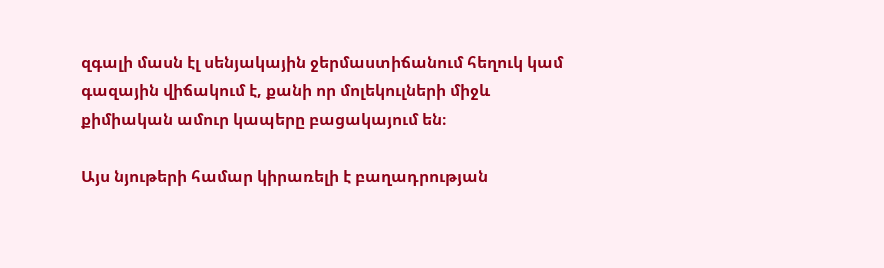զգալի մասն էլ սենյակային ջերմաստիճանում հեղուկ կամ գազային վիճակում է, քանի որ մոլեկուլների միջև քիմիական ամուր կապերը բացակայում են։

Այս նյութերի համար կիրառելի է բաղադրության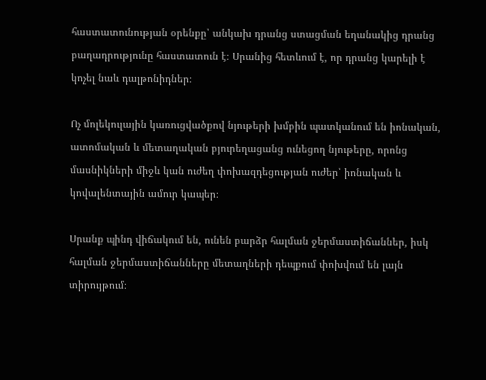հաստատունության օրենքը՝ անկախ դրանց ստացման եղանակից դրանց բաղադրությունը հաստատուն է։ Սրանից հետևում է, որ դրանց կարելի է կոչել նաև դալթոնիդներ։

Ոչ մոլեկուլային կառուցվածքով նյութերի խմբին պատկանում են իոնական, ատոմական և մետաղական բյուրեղացանց ունեցող նյութերը, որոնց մասնիկների միջև կան ուժեղ փոխազդեցության ուժեր՝ իոնական և կովալենտային ամուր կապեր։

Սրանք պինդ վիճակում են, ունեն բարձր հալման ջերմաստիճաններ, իսկ հալման ջերմաստիճանները մետաղների դեպքում փոխվում են լայն տիրույթում։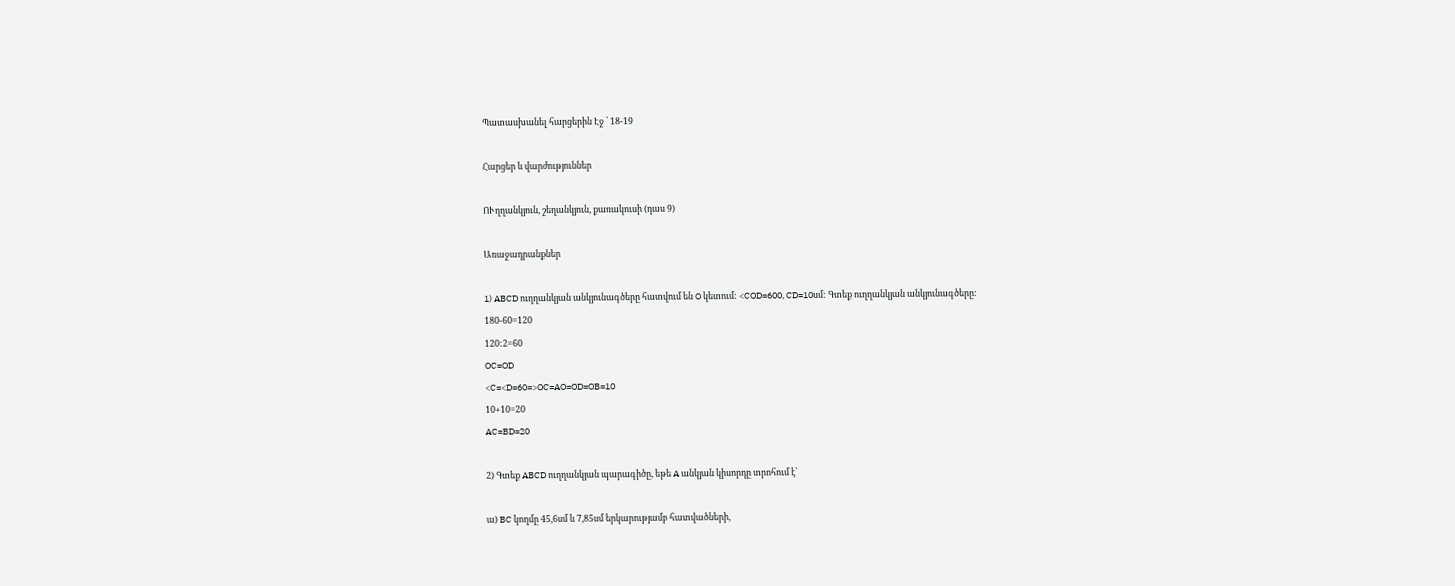Պատասխանել հարցերին Էջ ՝ 18-19

Հարցեր և վարժություններ

ՈՒղղանկյուն, շեղանկյուն, քառակուսի (դաս 9)

Առաջադրանքներ

1) ABCD ուղղանկյան անկյունագծերը հատվում են O կետում: <COD=600, CD=10սմ: Գտեք ուղղանկյան անկյունագծերը:
180-60=120
120:2=60
OC=OD
<C=<D=60=>OC=AO=OD=OB=10
10+10=20
AC=BD=20

2) Գտեք ABCD ուղղանկյան պարագիծը, եթե A անկյան կիսորդը տրոհում է՝

ա) BC կողմը 45,6սմ և 7,85սմ երկարությամբ հատվածների,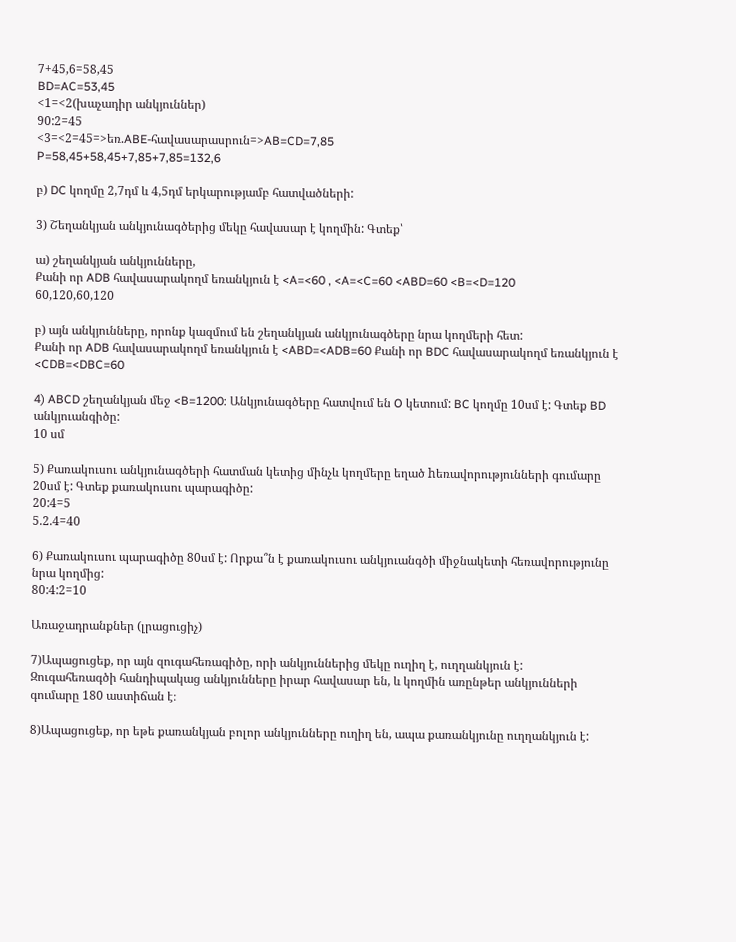7+45,6=58,45
BD=AC=53,45
<1=<2(խաչադիր անկյուններ)
90:2=45
<3=<2=45=>եռ.ABE-հավասարասրուն=>AB=CD=7,85
P=58,45+58,45+7,85+7,85=132,6

բ) DC կողմը 2,7դմ և 4,5դմ երկարությամբ հատվածների:

3) Շեղանկյան անկյունագծերից մեկը հավասար է կողմին: Գտեք՝

ա) շեղանկյան անկյունները,
Քանի որ ADB հավասարակողմ եռանկյուն է <A=<60 , <A=<C=60 <ABD=60 <B=<D=120
60,120,60,120

բ) այն անկյունները, որոնք կազմում են շեղանկյան անկյունագծերը նրա կողմերի հետ:
Քանի որ ADB հավասարակողմ եռանկյուն է <ABD=<ADB=60 Քանի որ BDC հավասարակողմ եռանկյուն է <CDB=<DBC=60

4) ABCD շեղանկյան մեջ <B=1200: Անկյունագծերը հատվում են O կետում: BC կողմը 10սմ է: Գտեք BD անկյուանգիծը:
10 սմ

5) Քառակուսու անկյունագծերի հատման կետից մինչև կողմերը եղած hեռավորությունների գումարը 20սմ է: Գտեք քառակուսու պարագիծը:
20:4=5
5.2.4=40

6) Քառակուսու պարագիծը 80սմ է: Որքա՞ն է քառակուսու անկյուանգծի միջնակետի հեռավորությունը նրա կողմից:
80:4:2=10

Առաջադրանքներ (լրացուցիչ)

7)Ապացուցեք, որ այն զուգահեռագիծը, որի անկյուններից մեկը ուղիղ է, ուղղանկյուն է:
Զուգահեռագծի հանդիպակաց անկյունները իրար հավասար են, և կողմին առընթեր անկյունների գումարը 180 աստիճան է։

8)Ապացուցեք, որ եթե քառանկյան բոլոր անկյունները ուղիղ են, ապա քառանկյունը ուղղանկյուն է: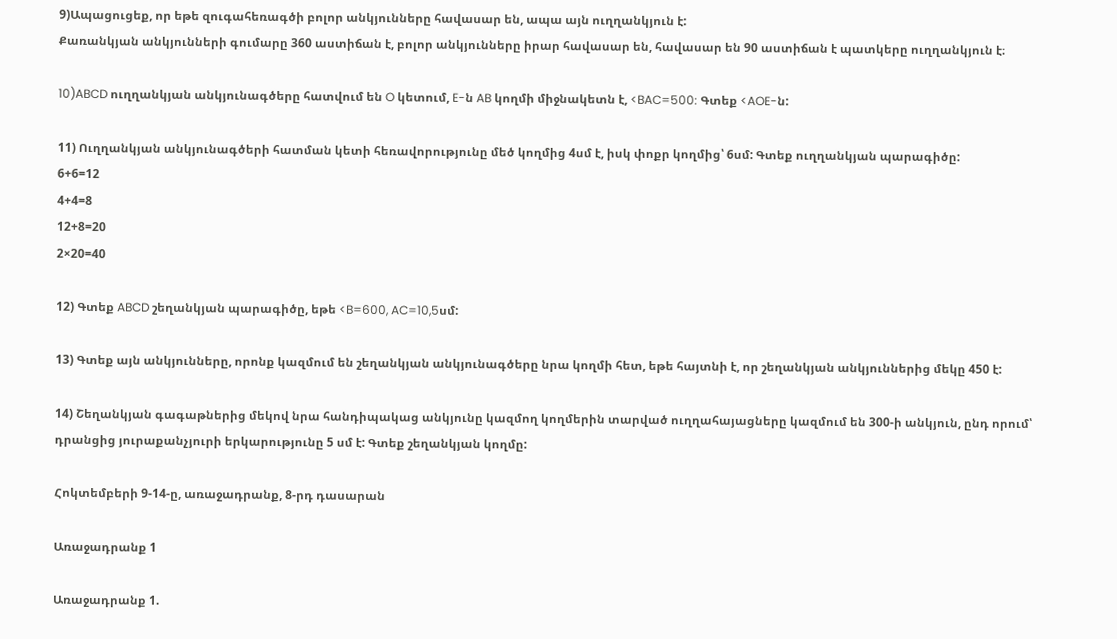9)Ապացուցեք, որ եթե զուգահեռագծի բոլոր անկյունները հավասար են, ապա այն ուղղանկյուն է:
Քառանկյան անկյունների գումարը 360 աստիճան է, բոլոր անկյունները իրար հավասար են, հավասար են 90 աստիճան է պատկերը ուղղանկյուն է։

10)ABCD ուղղանկյան անկյունագծերը հատվում են O կետում, E-ն AB կողմի միջնակետն է, <BAC=500: Գտեք <AOE-ն:

11) Ուղղանկյան անկյունագծերի հատման կետի հեռավորությունը մեծ կողմից 4սմ է, իսկ փոքր կողմից՝ 6սմ: Գտեք ուղղանկյան պարագիծը:
6+6=12
4+4=8
12+8=20
2×20=40

12) Գտեք ABCD շեղանկյան պարագիծը, եթե <B=600, AC=10,5սմ:

13) Գտեք այն անկյունները, որոնք կազմում են շեղանկյան անկյունագծերը նրա կողմի հետ, եթե հայտնի է, որ շեղանկյան անկյուններից մեկը 450 է:

14) Շեղանկյան գագաթներից մեկով նրա հանդիպակաց անկյունը կազմող կողմերին տարված ուղղահայացները կազմում են 300-ի անկյուն, ընդ որում՝ դրանցից յուրաքանչյուրի երկարությունը 5 սմ է: Գտեք շեղանկյան կողմը:

Հոկտեմբերի 9-14-ը, առաջադրանք, 8-րդ դասարան

Առաջադրանք 1

Առաջադրանք 1.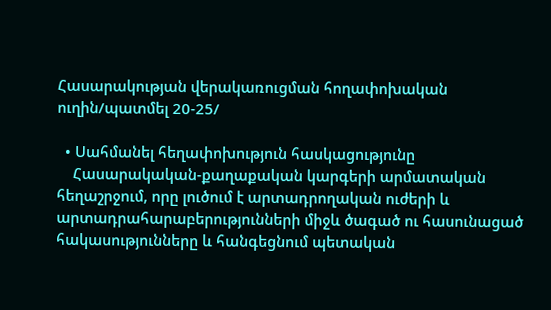Հասարակության վերակառուցման հողափոխական ուղին/պատմել 20-25/

  • Սահմանել հեղափոխություն հասկացությունը
    Հասարակական-քաղաքական կարգերի արմատական հեղաշրջում, որը լուծում է արտադրողական ուժերի և արտադրահարաբերությունների միջև ծագած ու հասունացած հակասությունները և հանգեցնում պետական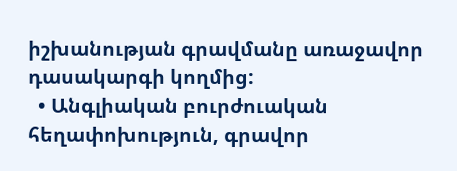իշխանության գրավմանը առաջավոր դասակարգի կողմից:
  • Անգլիական բուրժուական հեղափոխություն, գրավոր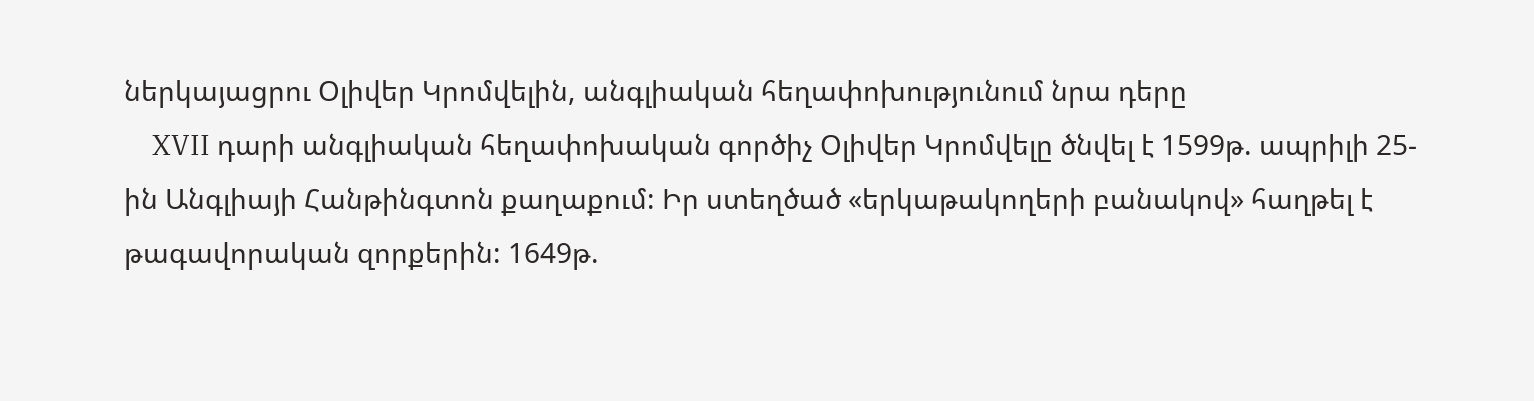ներկայացրու Օլիվեր Կրոմվելին, անգլիական հեղափոխությունում նրա դերը
    XVII դարի անգլիական հեղափոխական գործիչ Օլիվեր Կրոմվելը ծնվել է 1599թ. ապրիլի 25-ին Անգլիայի Հանթինգտոն քաղաքում: Իր ստեղծած «երկաթակողերի բանակով» հաղթել է թագավորական զորքերին: 1649թ.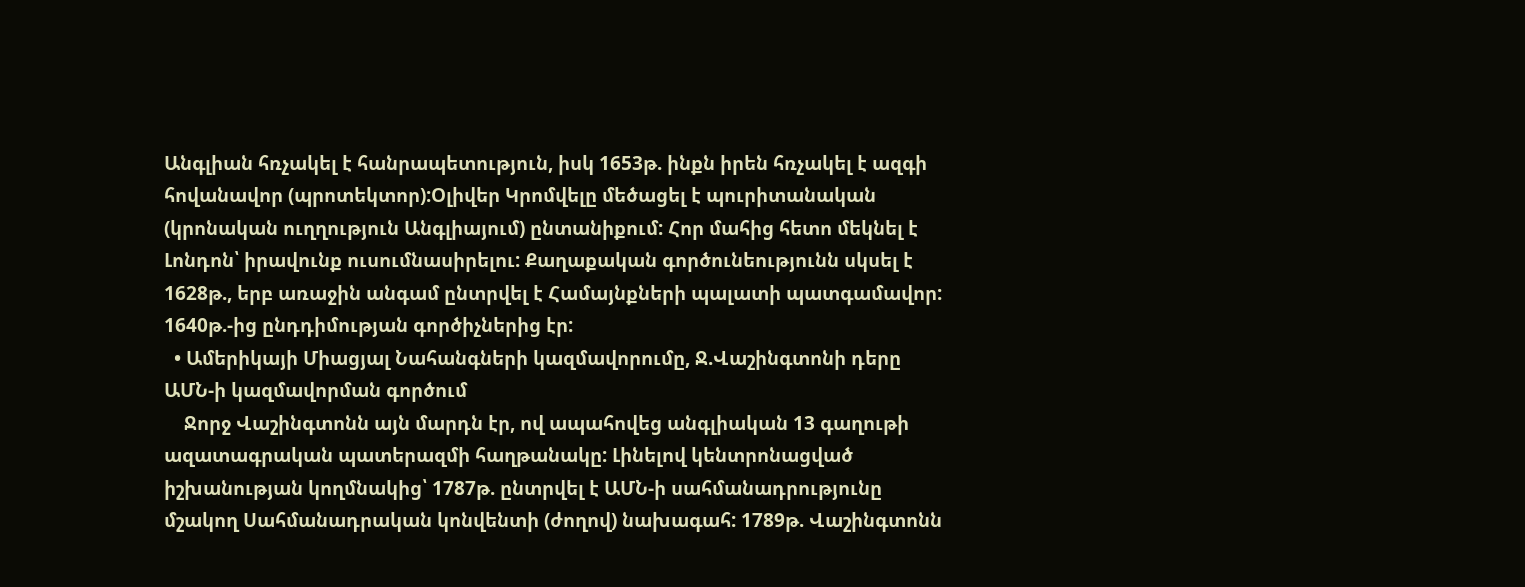Անգլիան հռչակել է հանրապետություն, իսկ 1653թ. ինքն իրեն հռչակել է ազգի հովանավոր (պրոտեկտոր):Օլիվեր Կրոմվելը մեծացել է պուրիտանական (կրոնական ուղղություն Անգլիայում) ընտանիքում: Հոր մահից հետո մեկնել է Լոնդոն՝ իրավունք ուսումնասիրելու: Քաղաքական գործունեությունն սկսել է 1628թ., երբ առաջին անգամ ընտրվել է Համայնքների պալատի պատգամավոր: 1640թ.-ից ընդդիմության գործիչներից էր:
  • Ամերիկայի Միացյալ Նահանգների կազմավորումը, Ջ.Վաշինգտոնի դերը ԱՄՆ-ի կազմավորման գործում
    Ջորջ Վաշինգտոնն այն մարդն էր, ով ապահովեց անգլիական 13 գաղութի ազատագրական պատերազմի հաղթանակը: Լինելով կենտրոնացված իշխանության կողմնակից՝ 1787թ. ընտրվել է ԱՄՆ-ի սահմանադրությունը մշակող Սահմանադրական կոնվենտի (ժողով) նախագահ: 1789թ. Վաշինգտոնն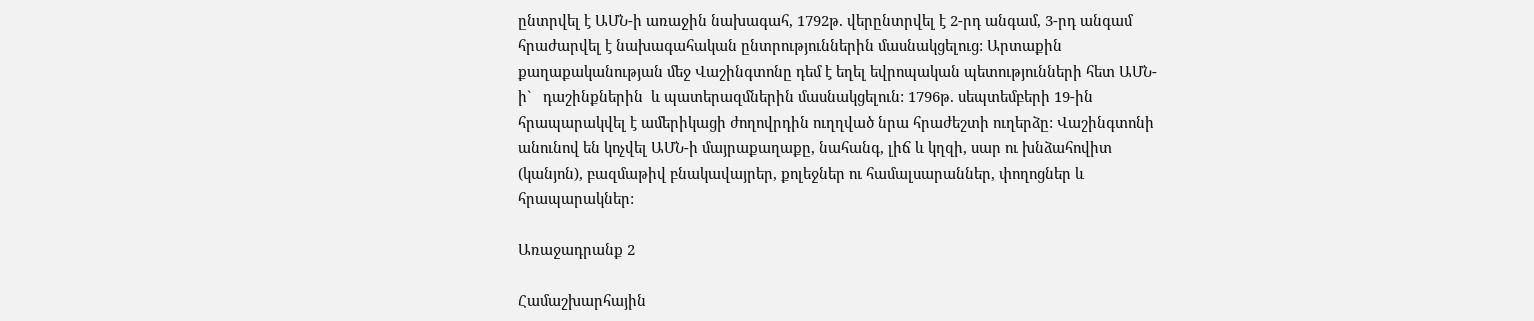ընտրվել է ԱՄՆ-ի առաջին նախագահ, 1792թ. վերընտրվել է 2-րդ անգամ, 3-րդ անգամ հրաժարվել է նախագահական ընտրություններին մասնակցելուց: Արտաքին քաղաքականության մեջ Վաշինգտոնը դեմ է եղել եվրոպական պետությունների հետ ԱՄՆ-ի`   դաշինքներին  և պատերազմներին մասնակցելուն: 1796թ. սեպտեմբերի 19-ին հրապարակվել է ամերիկացի ժողովրդին ուղղված նրա հրաժեշտի ուղերձը: Վաշինգտոնի անունով են կոչվել ԱՄՆ-ի մայրաքաղաքը, նահանգ, լիճ և կղզի, սար ու խնձահովիտ (կանյոն), բազմաթիվ բնակավայրեր, քոլեջներ ու համալսարաններ, փողոցներ և հրապարակներ:

Առաջադրանք 2

Համաշխարհային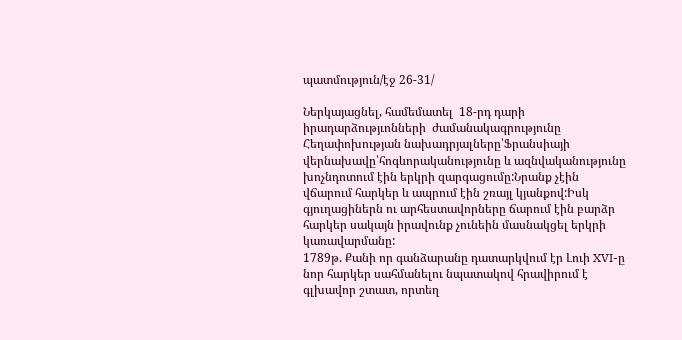պատմություն/էջ 26-31/

Ներկայացնել, համեմատել  18-րդ դարի իրադարձությւոնների  ժամանակագրությունը
Հեղափոխության նախադրյալները՝Ֆրանսիայի վերնախավը՝հոգևորականությունը և ազնվականությունը խոչնդոտում էին երկրի զարգացումը:Նրանք չէին վճարում հարկեր և ապրում էին շռայլ կյանքով:Իսկ գյուղացիներն ու արհեստավորները ճարում էին բարձր հարկեր սակայն իրավունք չունեին մասնակցել երկրի կառավարմանը:
1789թ. Քանի որ գանձարանը դատարկվում էր Լուի XVI-ը նոր հարկեր սահմանելու նպատակով հրավիրում է գլխավոր շտատ, որտեղ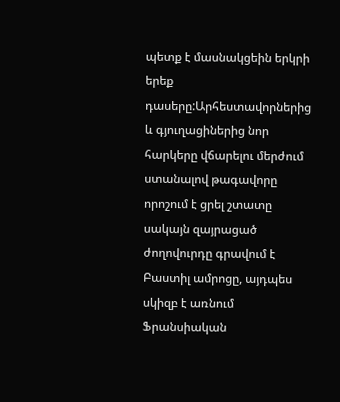պետք է մասնակցեին երկրի երեք դասերը:Արհեստավորներից և գյուղացիներից նոր հարկերը վճարելու մերժում ստանալով թագավորը որոշում է ցրել շտատը սակայն զայրացած ժողովուրդը գրավում է Բաստիլ ամրոցը, այդպես սկիզբ է առնում Ֆրանսիական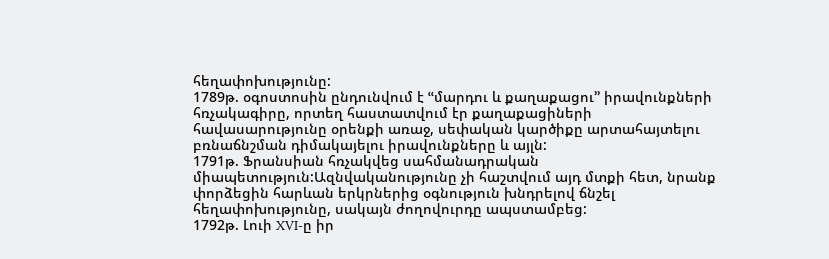հեղափոխությունը:
1789թ. օգոստոսին ընդունվում է ՙՙմարդու և քաղաքացու՚՚ իրավունքների հռչակագիրը, որտեղ հաստատվում էր քաղաքացիների հավասարությունը օրենքի առաջ, սեփական կարծիքը արտահայտելու բռնաճնշման դիմակայելու իրավունքները և այլն:
1791թ. Ֆրանսիան հռչակվեց սահմանադրական միապետություն:Ազնվականությունը չի հաշտվում այդ մտքի հետ, նրանք փորձեցին հարևան երկրներից օգնություն խնդրելով ճնշել հեղափոխությունը, սակայն ժողովուրդը ապստամբեց:
1792թ. Լուի XVI-ը իր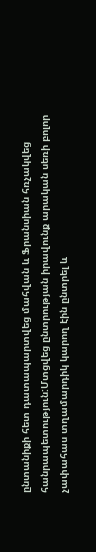ընտանիքի հետ դատապարտվեց մահվան և Ֆրանսիան հռչակվեց հանրապետություն:Մտցվեց ընտրության իրավունք արական սեռի բոլոր չափահաս տղամարդիկ կարող էին ընտրել և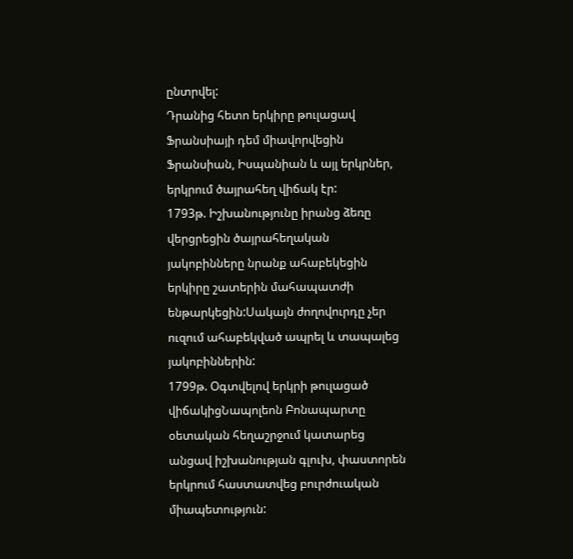ընտրվել:
Դրանից հետո երկիրը թուլացավ Ֆրանսիայի դեմ միավորվեցին Ֆրանսիան, Իսպանիան և այլ երկրներ, երկրում ծայրահեղ վիճակ էր:
1793թ. Իշխանությունը իրանց ձեռը վերցրեցին ծայրահեղական յակոբինները նրանք ահաբեկեցին երկիրը շատերին մահապատժի ենթարկեցին:Սակայն ժողովուրդը չեր ուզում ահաբեկված ապրել և տապալեց յակոբիններին:
1799թ. Օգտվելով երկրի թուլացած վիճակիցՆապոլեոն Բոնապարտը օետական հեղաշրջում կատարեց անցավ իշխանության գլուխ, փաստորեն երկրում հաստատվեց բուրժուական միապետություն: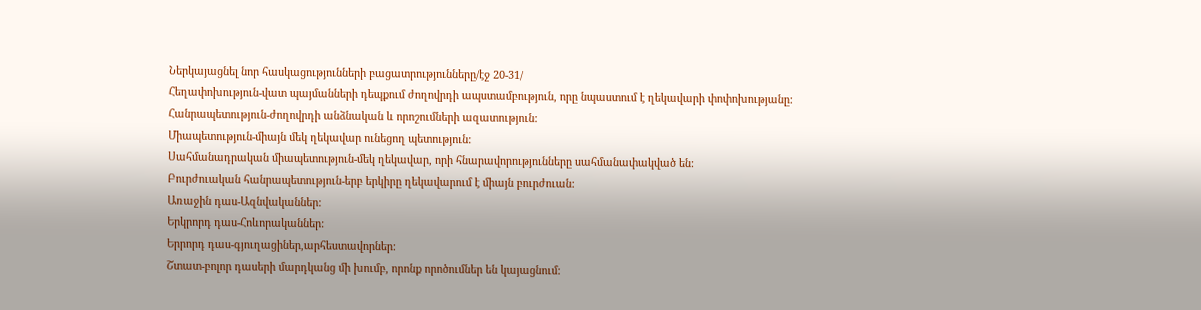Ներկայացնել նոր հասկացությունների բացատրությունները/էջ 20-31/
Հեղափոխություն-վատ պայմանների դեպքում ժողովրդի ապստամբություն, որը նպաստում է ղեկավարի փոփոխությանը:
Հանրապետություն-ժողովրդի անձնական և որոշումների ազատություն:
Միապետություն-միայն մեկ ղեկավար ունեցող պետություն:
Սահմանադրական միապետություն-մեկ ղեկավար, որի հնարավորությունները սահմանափակված են:
Բուրժուական հանրապետություն-երբ երկիրը ղեկավարում է միայն բուրժուան:
Առաջին դաս-Ազնվականներ:
Երկրորդ դաս-Հոևորականներ:
Երրորդ դաս-գյուղացիներ,արհեստավորներ:
Շտատ-բոլոր դասերի մարդկանց մի խումբ, որոնք որոծումներ են կայացնում: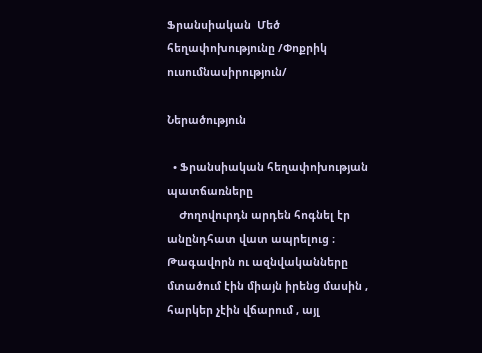Ֆրանսիական  Մեծ հեղափոխությունը /Փոքրիկ ուսումնասիրություն/

Ներածություն

  • Ֆրանսիական հեղափոխության պատճառները
    Ժողովուրդն արդեն հոգնել էր անընդհատ վատ ապրելուց ։ Թագավորն ու ազնվականները մտածում էին միայն իրենց մասին , հարկեր չէին վճարում , այլ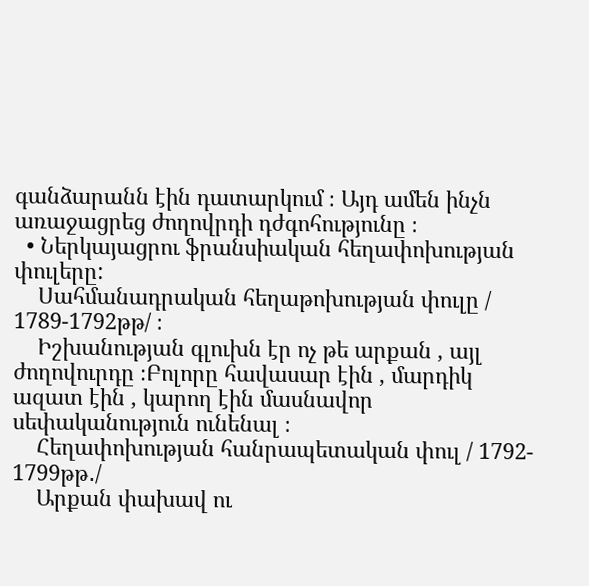գանձարանն էին դատարկում ։ Այդ ամեն ինչն առաջացրեց ժողովրդի դժգոհությունը ։
  • Ներկայացրու ֆրանսիական հեղափոխության փուլերը:
    Սահմանադրական հեղաթոխության փուլը / 1789-1792թթ/ ։
    Իշխանության գլուխն էր ոչ թե արքան , այլ ժողովուրդը ։Բոլորը հավասար էին , մարդիկ ազատ էին , կարող էին մասնավոր սեփականություն ունենալ ։
    Հեղափոխության հանրապետական փուլ / 1792- 1799թթ․/
    Արքան փախավ ու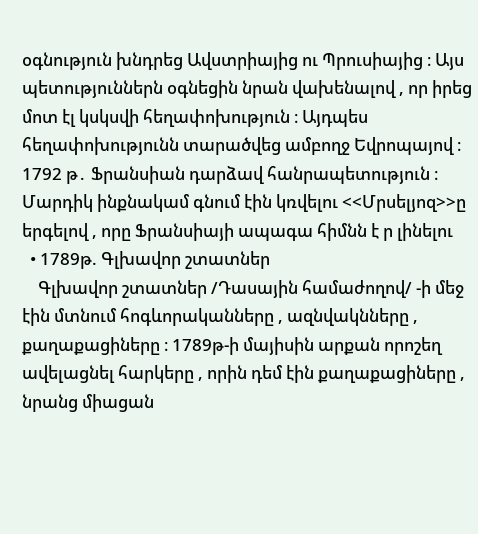օգնություն խնդրեց Ավստրիայից ու Պրուսիայից ։ Այս պետություններն օգնեցին նրան վախենալով , որ իրեց մոտ էլ կսկսվի հեղափոխություն ։ Այդպես հեղափոխությունն տարածվեց ամբողջ Եվրոպայով ։ 1792 թ․ Ֆրանսիան դարձավ հանրապետություն ։ Մարդիկ ինքնակամ գնում էին կռվելու <<Մրսելյոզ>>ը երգելով , որը Ֆրանսիայի ապագա հիմնն է ր լինելու
  • 1789թ. Գլխավոր շտատներ
    Գլխավոր շտատներ /Դասային համաժողով/ -ի մեջ էին մտնում հոգևորականները , ազնվակնները , քաղաքացիները ։ 1789թ-ի մայիսին արքան որոշեղ ավելացնել հարկերը , որին դեմ էին քաղաքացիները , նրանց միացան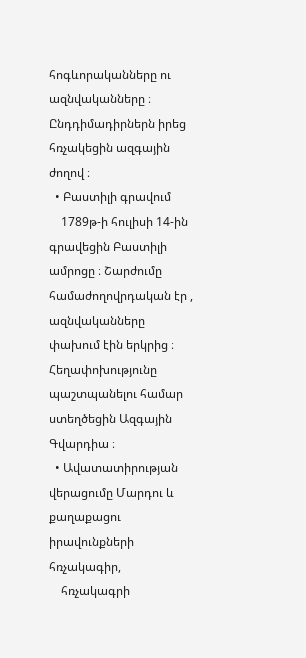հոգևորականները ու ազնվականները ։ Ընդդիմադիրներն իրեց հռչակեցին ազգային ժողով ։
  • Բաստիլի գրավում
    1789թ-ի հուլիսի 14-ին գրավեցին Բաստիլի ամրոցը ։ Շարժումը համաժողովրդական էր , ազնվականները փախում էին երկրից ։ Հեղափոխությունը պաշտպանելու համար ստեղծեցին Ազգային Գվարդիա ։
  • Ավատատիրության վերացումը Մարդու և քաղաքացու իրավունքների հռչակագիր,
    հռչակագրի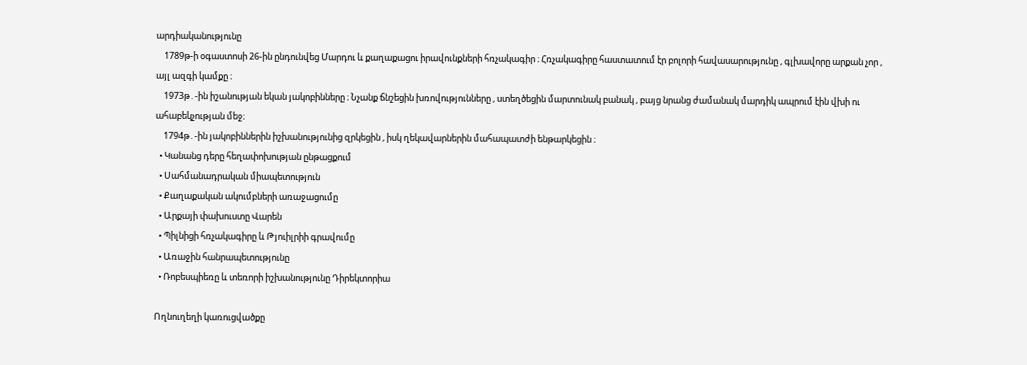արդիականությունը
    1789թ-ի օգաստոսի 26-ին ընդունվեց Մարդու և քաղաքացու իրավունքների հռչակագիր ։ Հռչակագիրը հաստատում էր բոլորի հավասարությունը , գլխավորը արքան չոր , այլ ազգի կամքը ։
    1973թ․-ին իշանության եկան յակոբինները ։ Նչանք ճնշեցին խռովությունները , ստեղծեցին մարտունակ բանակ , բայց նրանց ժամանակ մարդիկ ապրում էին վխի ու ահաբեկչության մեջ։
    1794թ․-ին յակոբիններին իշխանությունից զրկեցին , իսկ ղեկավարներին մահապատժի ենթարկեցին ։
  • Կանանց դերը հեղափոխության ընթացքում
  • Սահմանադրական միապետություն
  • Քաղաքական ակումբների առաջացումը
  • Արքայի փախուստը Վարեն
  • Պիլնիցի հռչակագիրը և Թյուիլրիի գրավումը
  • Առաջին հանրապետությունը
  • Ռոբեսպիեռը և տեռորի իշխանությունը Դիրեկտորիա

Ողնուղեղի կառուցվածքը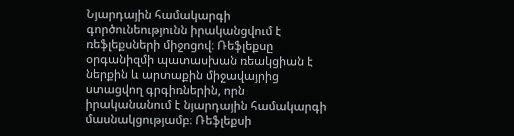Նյարդային համակարգի գործունեությունն իրականցվում է ռեֆլեքսների միջոցով։ Ռեֆլեքսը օրգանիզմի պատասխան ռեակցիան է ներքին և արտաքին միջավայրից ստացվող գրգիռներին, որն իրականանում է նյարդային համակարգի մասնակցությամբ։ Ռեֆլեքսի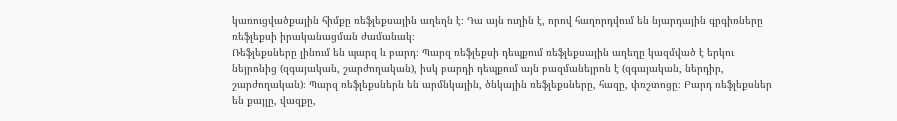կառուցվածքային հիմքը ռեֆլեքսային աղեղն է։ Դա այն ուղին է, որով հաղորդվում են նյարդային գրգիռները ռեֆլեքսի իրականացման ժամանակ։
Ռեֆլեքսները լինում են պարզ և բարդ։ Պարզ ռեֆլեքսի դեպքում ռեֆլեքսային աղեղը կազմված է երկու նեյրոնից (զգայական, շարժողական), իսկ բարդի դեպքում այն բազմանեյրոն է (զգայական, ներդիր, շարժողական)։ Պարզ ռեֆլեքսներն են արմնկային, ծնկային ռեֆլեքսները, հազը, փռշտոցը։ Բարդ ռեֆլեքսներ են քայլը, վազքը,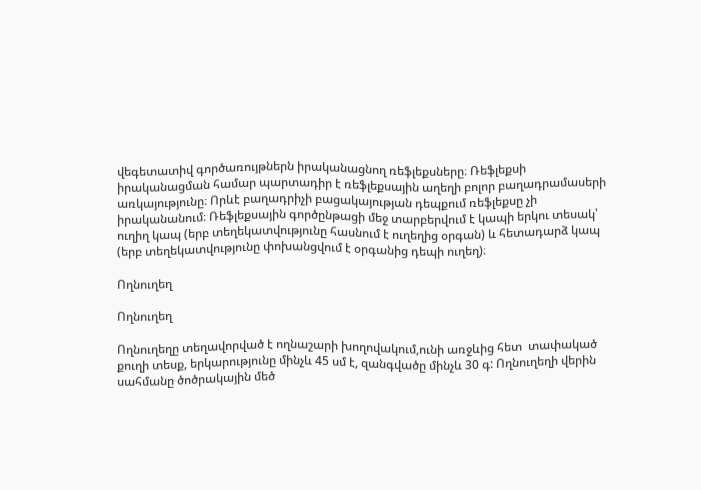վեգետատիվ գործառույթներն իրականացնող ռեֆլեքսները։ Ռեֆլեքսի իրականացման համար պարտադիր է ռեֆլեքսային աղեղի բոլոր բաղադրամասերի առկայությունը։ Որևէ բաղադրիչի բացակայության դեպքում ռեֆլեքսը չի իրականանում։ Ռեֆլեքսային գործընթացի մեջ տարբերվում է կապի երկու տեսակ՝ ուղիղ կապ (երբ տեղեկատվությունը հասնում է ուղեղից օրգան) և հետադարձ կապ (երբ տեղեկատվությունը փոխանցվում է օրգանից դեպի ուղեղ)։

Ողնուղեղ

Ողնուղեղ

Ողնուղեղը տեղավորված է ողնաշարի խողովակում,ունի առջևից հետ  տափակած քուղի տեսք, երկարությունը մինչև 45 սմ է, զանգվածը մինչև 30 գ: Ողնուղեղի վերին սահմանը ծոծրակային մեծ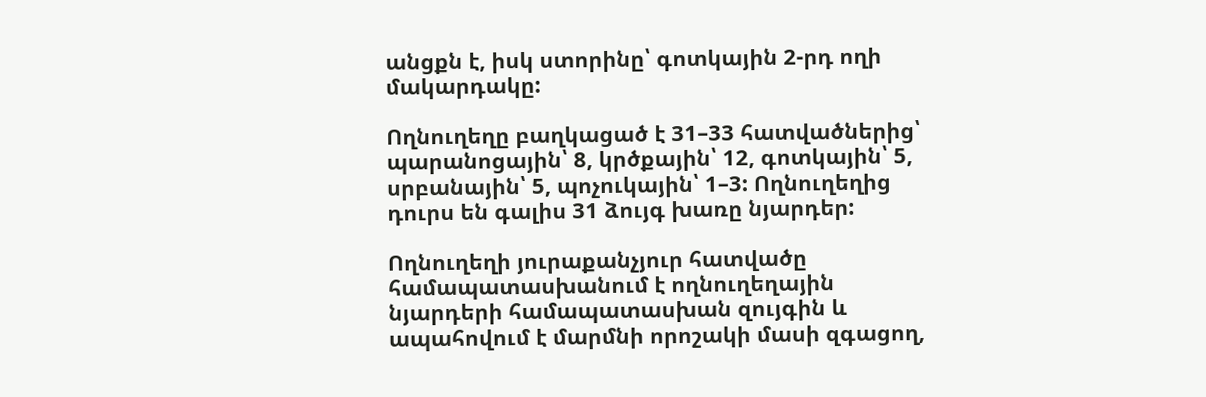անցքն է, իսկ ստորինը՝ գոտկային 2-րդ ողի մակարդակը:

Ողնուղեղը բաղկացած է 31–33 հատվածներից՝ պարանոցային՝ 8, կրծքային՝ 12, գոտկային՝ 5, սրբանային՝ 5, պոչուկային՝ 1–3: Ողնուղեղից դուրս են գալիս 31 ձույգ խառը նյարդեր:

Ողնուղեղի յուրաքանչյուր հատվածը համապատասխանում է ողնուղեղային նյարդերի համապատասխան զույգին և ապահովում է մարմնի որոշակի մասի զգացող,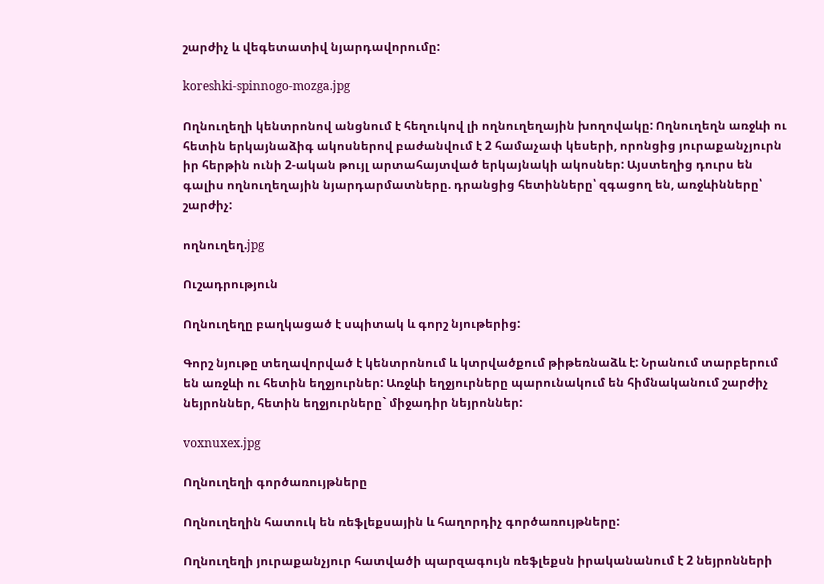շարժիչ և վեգետատիվ նյարդավորումը:

koreshki-spinnogo-mozga.jpg

Ողնուղեղի կենտրոնով անցնում է հեղուկով լի ողնուղեղային խողովակը: Ողնուղեղն առջևի ու հետին երկայնաձիգ ակոսներով բաժանվում է 2 համաչափ կեսերի, որոնցից յուրաքանչյուրն իր հերթին ունի 2-ական թույլ արտահայտված երկայնակի ակոսներ: Այստեղից դուրս են գալիս ողնուղեղային նյարդարմատները. դրանցից հետինները՝ զգացող են, առջևինները՝ շարժիչ:

ողնուղեղ.jpg

Ուշադրություն

Ողնուղեղը բաղկացած է սպիտակ և գորշ նյութերից:

Գորշ նյութը տեղավորված է կենտրոնում և կտրվածքում թիթեռնաձև է: Նրանում տարբերում են առջևի ու հետին եղջյուրներ: Առջևի եղջյուրները պարունակում են հիմնականում շարժիչ նեյրոններ, հետին եղջյուրները` միջադիր նեյրոններ:

voxnuxex.jpg

Ողնուղեղի գործառույթները

Ողնուղեղին հատուկ են ռեֆլեքսային և հաղորդիչ գործառույթները:

Ողնուղեղի յուրաքանչյուր հատվածի պարզագույն ռեֆլեքսն իրականանում է 2 նեյրոնների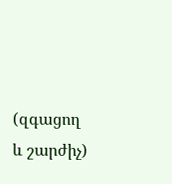(զգացող և շարժիչ)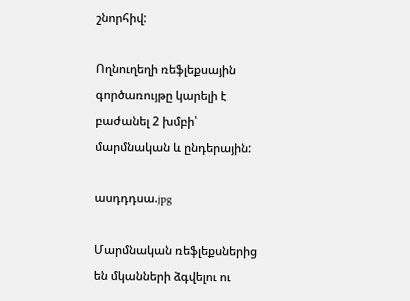շնորհիվ:

Ողնուղեղի ռեֆլեքսային գործառույթը կարելի է բաժանել 2 խմբի՝ մարմնական և ընդերային:

ասդդդսա.jpg

Մարմնական ռեֆլեքսներից են մկանների ձգվելու ու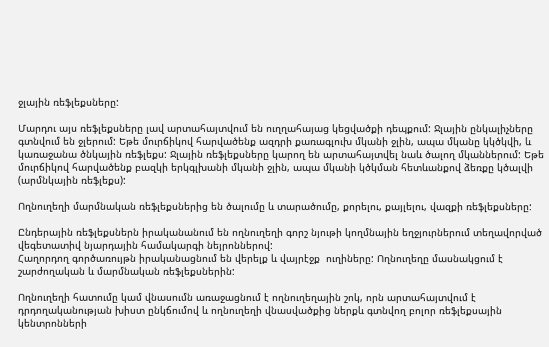ջլային ռեֆլեքսները:

Մարդու այս ռեֆլեքսները լավ արտահայտվում են ուղղահայաց կեցվածքի դեպքում: Ջլային ընկալիչները գտնվում են ջլերում: Եթե մուրճիկով հարվածենք ազդրի քառագլուխ մկանի ջլին, ապա մկանը կկծկվի, և կառաջանա ծնկային ռեֆլեքս: Ջլային ռեֆլեքսները կարող են արտահայտվել նաև ծալող մկաններում: Եթե մուրճիկով հարվածենք բազկի երկգլխանի մկանի ջլին, ապա մկանի կծկման հետևանքով ձեռքը կծալվի (արմնկային ռեֆլեքս):

Ողնուղեղի մարմնական ռեֆլեքսներից են ծալումը և տարածումը, քորելու, քայլելու, վազքի ռեֆլեքսները:

Ընդերային ռեֆլեքսներն իրականանում են ողնուղեղի գորշ նյութի կողմնային եղջյուրներում տեղավորված վեգետատիվ նյարդային համակարգի նեյրոններով:
Հաղորդող գործառույթն իրականացնում են վերելք և վայրէջք  ուղիները: Ողնուղեղը մասնակցում է շարժողական և մարմնական ռեֆլեքսներին:

Ողնուղեղի հատումը կամ վնասումն առաջացնում է ողնուղեղային շոկ, որն արտահայտվում է դրդողականության խիստ ընկճումով և ողնուղեղի վնասվածքից ներքև գտնվող բոլոր ռեֆլեքսային կենտրոնների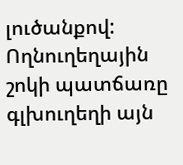լուծանքով: Ողնուղեղային շոկի պատճառը գլխուղեղի այն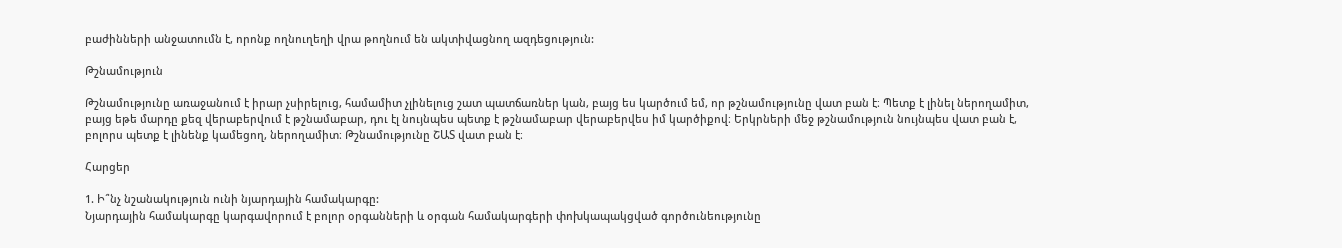բաժինների անջատումն է, որոնք ողնուղեղի վրա թողնում են ակտիվացնող ազդեցություն:

Թշնամություն

Թշնամությունը առաջանում է իրար չսիրելուց, համամիտ չլինելուց շատ պատճառներ կան, բայց ես կարծում եմ, որ թշնամությունը վատ բան է։ Պետք է լինել ներողամիտ, բայց եթե մարդը քեզ վերաբերվում է թշնամաբար, դու էլ նույնպես պետք է թշնամաբար վերաբերվես իմ կարծիքով։ Երկրների մեջ թշնամություն նույնպես վատ բան է, բոլորս պետք է լինենք կամեցող, ներողամիտ։ Թշնամությունը ՇԱՏ վատ բան է։

Հարցեր

1. Ի՞նչ նշանակություն ունի նյարդային համակարգը:
Նյարդային համակարգը կարգավորում է բոլոր օրգանների և օրգան համակարգերի փոխկապակցված գործունեությունը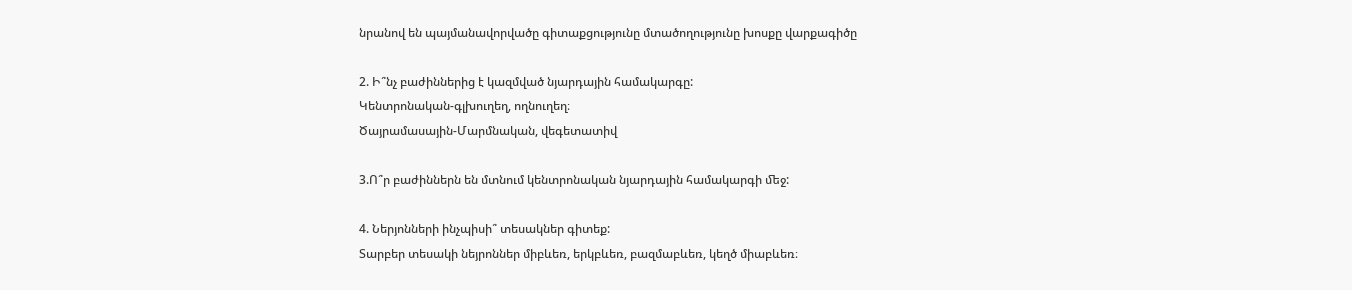նրանով են պայմանավորվածը գիտաքցությունը մտածողությունը խոսքը վարքագիծը

2. Ի՞նչ բաժիններից է կազմված նյարդային համակարգը:
Կենտրոնական-գլխուղեղ, ողնուղեղ։
Ծայրամասային-Մարմնական, վեգետատիվ

3.Ո՞ր բաժիններն են մտնում կենտրոնական նյարդային համակարգի ﬔջ:

4. Ներյոնների ինչպիսի՞ տեսակներ գիտեք:
Տարբեր տեսակի նեյրոններ միբևեռ, երկբևեռ, բազմաբևեռ, կեղծ միաբևեռ։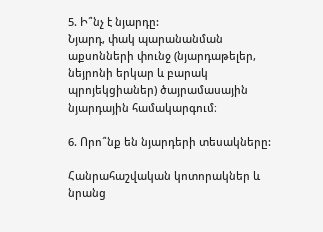5. Ի՞նչ է նյարդը:
Նյարդ, փակ պարանանման աքսոնների փունջ (նյարդաթելեր, նեյրոնի երկար և բարակ պրոյեկցիաներ) ծայրամասային նյարդային համակարգում։

6. Որո՞նք են նյարդերի տեսակները:

Հանրահաշվական կոտորակներ և նրանց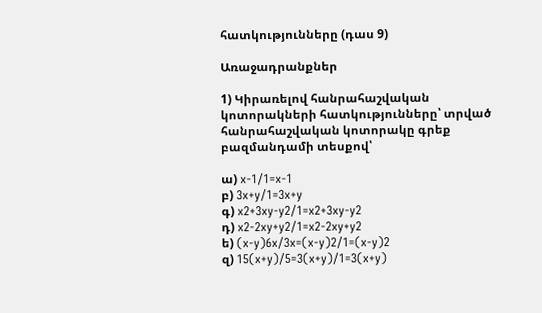հատկությունները (դաս 9)

Առաջադրանքներ

1) Կիրառելով հանրահաշվական կոտորակների հատկությունները՝ տրված հանրահաշվական կոտորակը գրեք բազմանդամի տեսքով՝

ա) x-1/1=x-1
բ) 3x+y/1=3x+y
գ) x2+3xy-y2/1=x2+3xy-y2
դ) x2-2xy+y2/1=x2-2xy+y2
ե) (x-y)6x/3x=(x-y)2/1=(x-y)2
զ) 15(x+y)/5=3(x+y)/1=3(x+y)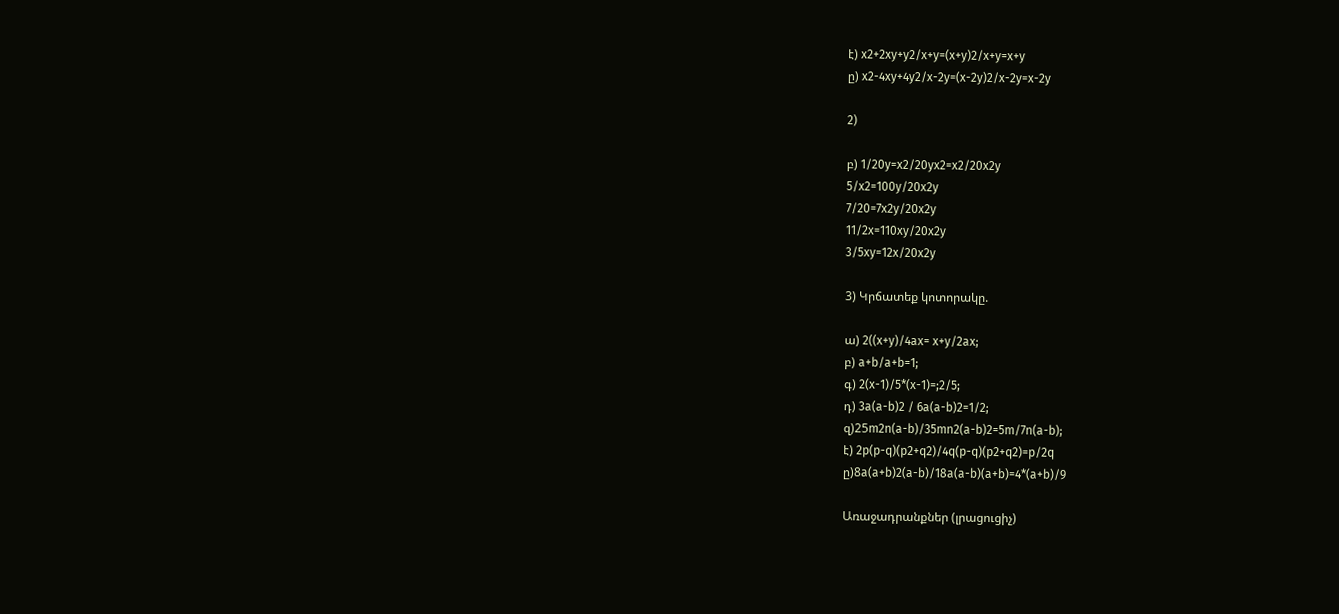է) x2+2xy+y2/x+y=(x+y)2/x+y=x+y
ը) x2-4xy+4y2/x-2y=(x-2y)2/x-2y=x-2y

2)

բ) 1/20y=x2/20yx2=x2/20x2y
5/x2=100y/20x2y
7/20=7x2y/20x2y
11/2x=110xy/20x2y
3/5xy=12x/20x2y

3) Կրճատեք կոտորակը.

ա) 2((x+y)/4ax= x+y/2ax;
բ) a+b/a+b=1;
գ) 2(x-1)/5*(x-1)=;2/5;
դ) 3a(a-b)2 / 6a(a-b)2=1/2;
զ)25m2n(a-b)/35mn2(a-b)2=5m/7n(a-b);
է) 2p(p-q)(p2+q2)/4q(p-q)(p2+q2)=p/2q
ը)8a(a+b)2(a-b)/18a(a-b)(a+b)=4*(a+b)/9

Առաջադրանքներ (լրացուցիչ)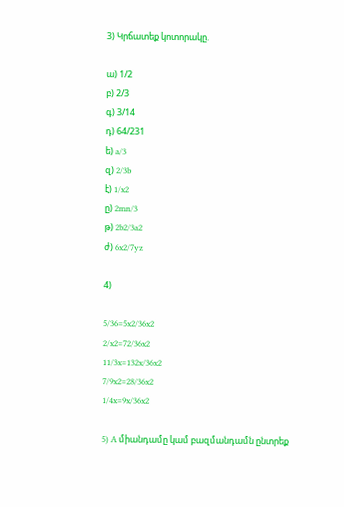3) Կրճատեք կոտորակը.

ա) 1/2
բ) 2/3
գ) 3/14
դ) 64/231
ե) a/3
զ) 2/3b
է) 1/x2
ը) 2mn/3
թ) 2b2/3a2
ժ) 6x2/7yz

4)

5/36=5x2/36x2
2/x2=72/36x2
11/3x=132x/36x2
7/9x2=28/36x2
1/4x=9x/36x2

5) A միանդամը կամ բազմանդամն ընտրեք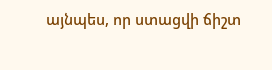այնպես, որ ստացվի ճիշտ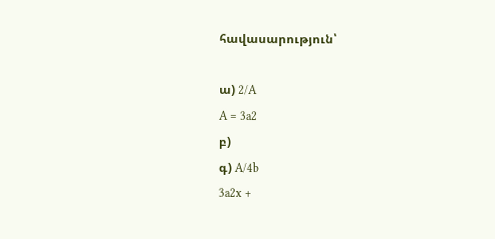հավասարություն՝

ա) 2/A
A = 3a2
բ)
գ) A/4b
3a2x +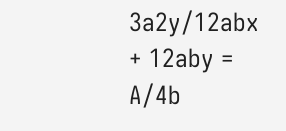3a2y/12abx + 12aby = A/4b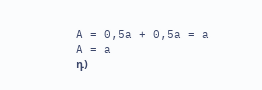A = 0,5a + 0,5a = a
A = a
դ)